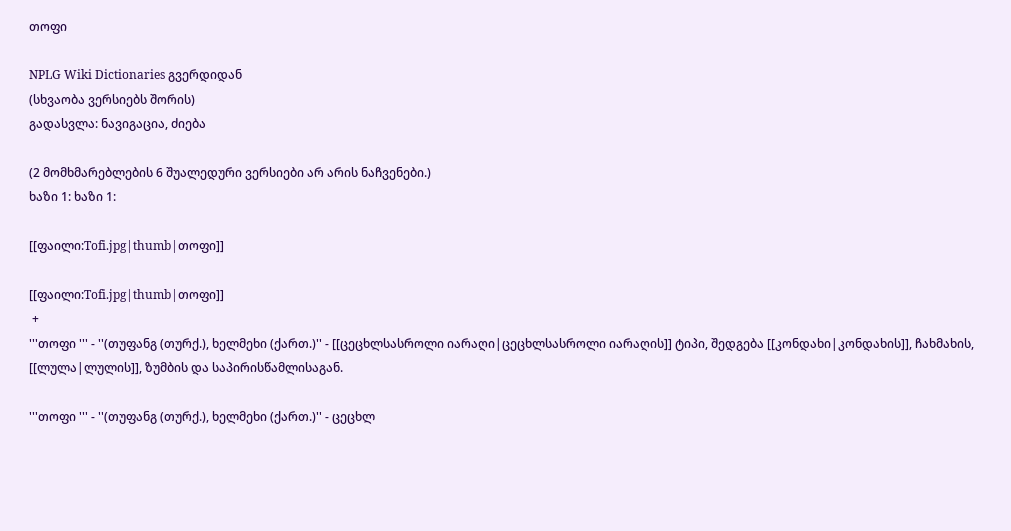თოფი

NPLG Wiki Dictionaries გვერდიდან
(სხვაობა ვერსიებს შორის)
გადასვლა: ნავიგაცია, ძიება

(2 მომხმარებლების 6 შუალედური ვერსიები არ არის ნაჩვენები.)
ხაზი 1: ხაზი 1:

[[ფაილი:Tofi.jpg|thumb|თოფი]]

[[ფაილი:Tofi.jpg|thumb|თოფი]]
 +
'''თოფი ''' - ''(თუფანგ (თურქ.), ხელმეხი (ქართ.)'' - [[ცეცხლსასროლი იარაღი|ცეცხლსასროლი იარაღის]] ტიპი, შედგება [[კონდახი|კონდახის]], ჩახმახის, [[ლულა|ლულის]], ზუმბის და საპირისწამლისაგან.

'''თოფი ''' - ''(თუფანგ (თურქ.), ხელმეხი (ქართ.)'' - ცეცხლ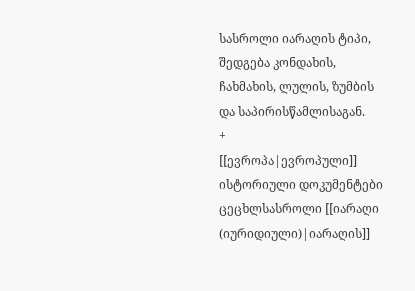სასროლი იარაღის ტიპი, შედგება კონდახის, ჩახმახის, ლულის, ზუმბის და საპირისწამლისაგან.
+
[[ევროპა|ევროპული]] ისტორიული დოკუმენტები ცეცხლსასროლი [[იარაღი (იურიდიული)|იარაღის]]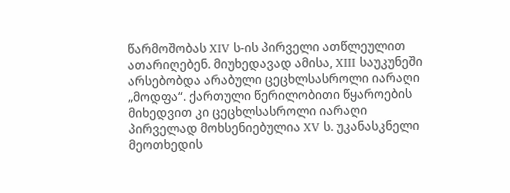წარმოშობას XIV ს-ის პირველი ათწლეულით ათარიღებენ. მიუხედავად ამისა, XIII საუკუნეში არსებობდა არაბული ცეცხლსასროლი იარაღი „მოდფა“. ქართული წერილობითი წყაროების მიხედვით კი ცეცხლსასროლი იარაღი პირველად მოხსენიებულია XV ს. უკანასკნელი მეოთხედის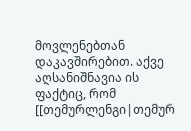მოვლენებთან დაკავშირებით. აქვე აღსანიშნავია ის ფაქტიც, რომ [[თემურლენგი|თემურ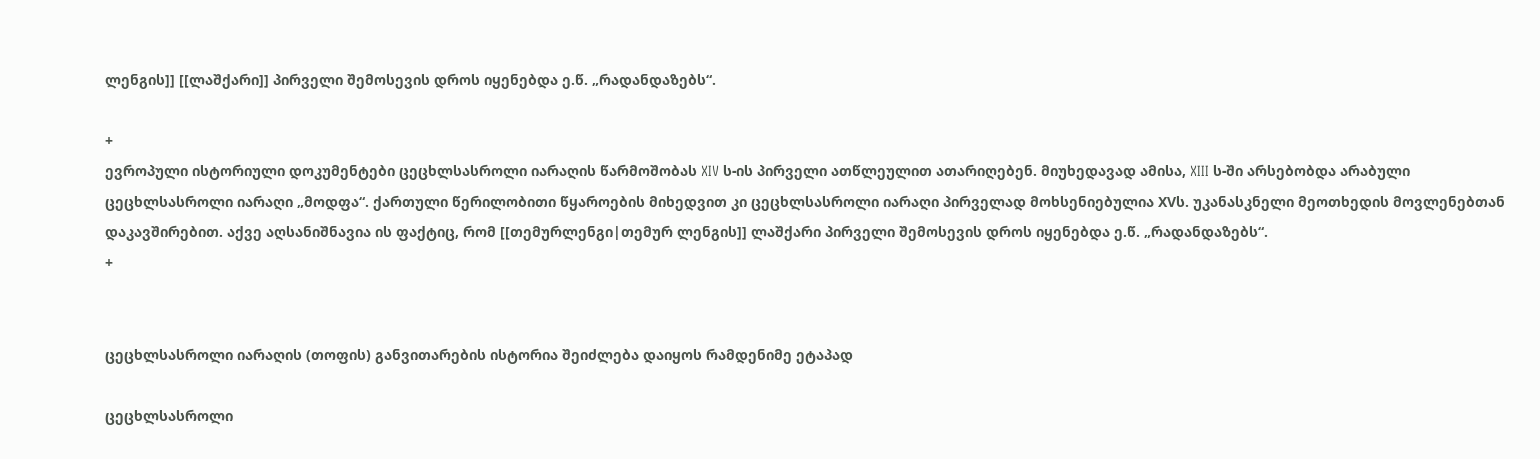ლენგის]] [[ლაშქარი]] პირველი შემოსევის დროს იყენებდა ე.წ. „რადანდაზებს“.

+
ევროპული ისტორიული დოკუმენტები ცეცხლსასროლი იარაღის წარმოშობას XIV ს-ის პირველი ათწლეულით ათარიღებენ. მიუხედავად ამისა, XIII ს-ში არსებობდა არაბული ცეცხლსასროლი იარაღი „მოდფა“. ქართული წერილობითი წყაროების მიხედვით კი ცეცხლსასროლი იარაღი პირველად მოხსენიებულია XVს. უკანასკნელი მეოთხედის მოვლენებთან დაკავშირებით. აქვე აღსანიშნავია ის ფაქტიც, რომ [[თემურლენგი|თემურ ლენგის]] ლაშქარი პირველი შემოსევის დროს იყენებდა ე.წ. „რადანდაზებს“.
+


ცეცხლსასროლი იარაღის (თოფის) განვითარების ისტორია შეიძლება დაიყოს რამდენიმე ეტაპად

ცეცხლსასროლი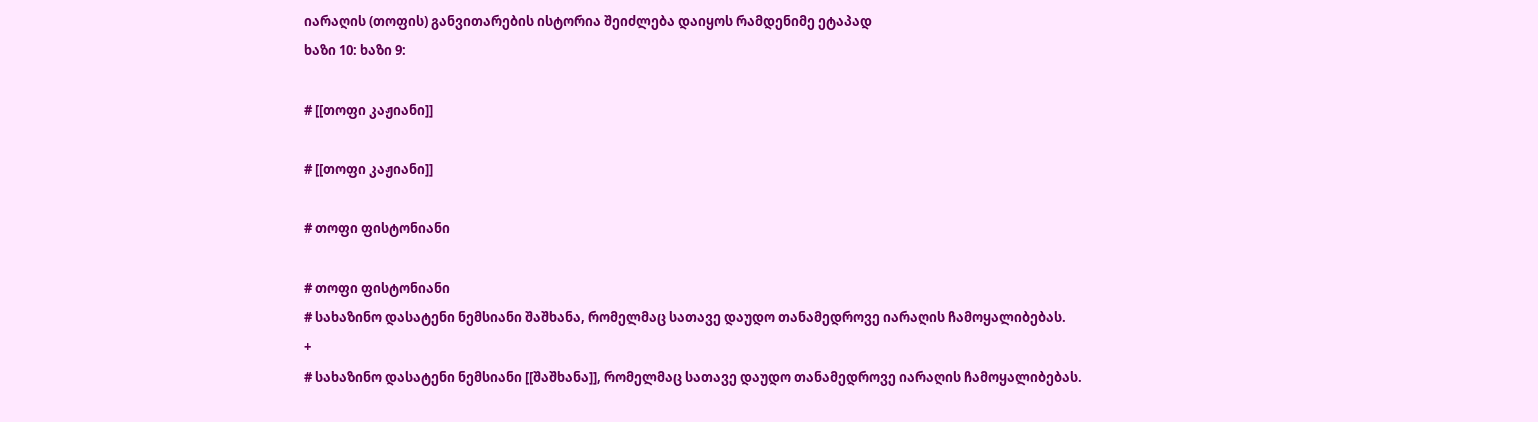იარაღის (თოფის) განვითარების ისტორია შეიძლება დაიყოს რამდენიმე ეტაპად
ხაზი 10: ხაზი 9:

# [[თოფი კაჟიანი]]

# [[თოფი კაჟიანი]]

# თოფი ფისტონიანი

# თოფი ფისტონიანი
# სახაზინო დასატენი ნემსიანი შაშხანა, რომელმაც სათავე დაუდო თანამედროვე იარაღის ჩამოყალიბებას.
+
# სახაზინო დასატენი ნემსიანი [[შაშხანა]], რომელმაც სათავე დაუდო თანამედროვე იარაღის ჩამოყალიბებას.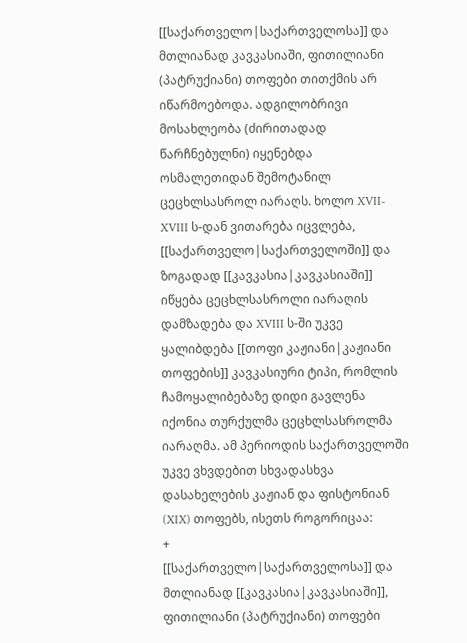[[საქართველო|საქართველოსა]] და მთლიანად კავკასიაში, ფითილიანი (პატრუქიანი) თოფები თითქმის არ იწარმოებოდა. ადგილობრივი მოსახლეობა (ძირითადად წარჩნებულნი) იყენებდა ოსმალეთიდან შემოტანილ ცეცხლსასროლ იარაღს. ხოლო XVII-XVIII ს-დან ვითარება იცვლება, [[საქართველო|საქართველოში]] და ზოგადად [[კავკასია|კავკასიაში]] იწყება ცეცხლსასროლი იარაღის დამზადება და XVIII ს-ში უკვე ყალიბდება [[თოფი კაჟიანი|კაჟიანი თოფების]] კავკასიური ტიპი, რომლის ჩამოყალიბებაზე დიდი გავლენა იქონია თურქულმა ცეცხლსასროლმა იარაღმა. ამ პერიოდის საქართველოში უკვე ვხვდებით სხვადასხვა დასახელების კაჟიან და ფისტონიან (XIX) თოფებს, ისეთს როგორიცაა:
+
[[საქართველო|საქართველოსა]] და მთლიანად [[კავკასია|კავკასიაში]], ფითილიანი (პატრუქიანი) თოფები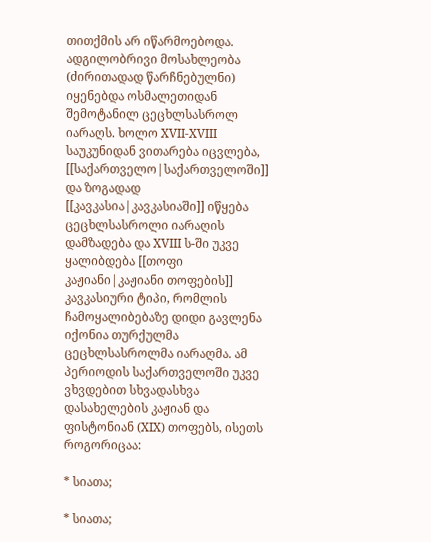თითქმის არ იწარმოებოდა. ადგილობრივი მოსახლეობა (ძირითადად წარჩნებულნი) იყენებდა ოსმალეთიდან შემოტანილ ცეცხლსასროლ იარაღს. ხოლო XVII-XVIII საუკუნიდან ვითარება იცვლება, [[საქართველო|საქართველოში]] და ზოგადად [[კავკასია|კავკასიაში]] იწყება ცეცხლსასროლი იარაღის დამზადება და XVIII ს-ში უკვე ყალიბდება [[თოფი კაჟიანი|კაჟიანი თოფების]] კავკასიური ტიპი, რომლის ჩამოყალიბებაზე დიდი გავლენა იქონია თურქულმა ცეცხლსასროლმა იარაღმა. ამ პერიოდის საქართველოში უკვე ვხვდებით სხვადასხვა დასახელების კაჟიან და ფისტონიან (XIX) თოფებს, ისეთს როგორიცაა:

* სიათა;

* სიათა;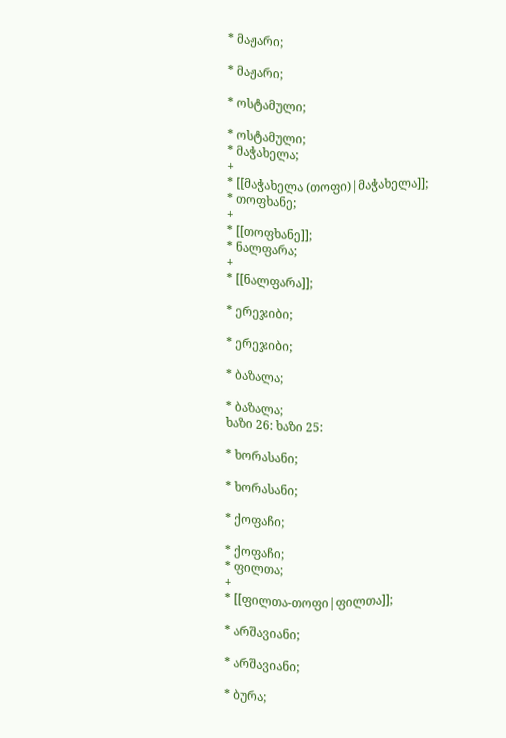* მაჟარი;

* მაჟარი;

* ოსტამული;

* ოსტამული;
* მაჭახელა;
+
* [[მაჭახელა (თოფი)|მაჭახელა]];
* თოფხანე;
+
* [[თოფხანე]];
* ნალფარა;
+
* [[ნალფარა]];

* ერეჯიბი;

* ერეჯიბი;

* ბაზალა;

* ბაზალა;
ხაზი 26: ხაზი 25:

* ხორასანი;

* ხორასანი;

* ქოფაჩი;

* ქოფაჩი;
* ფილთა;
+
* [[ფილთა-თოფი|ფილთა]];

* არშავიანი;

* არშავიანი;

* ბურა;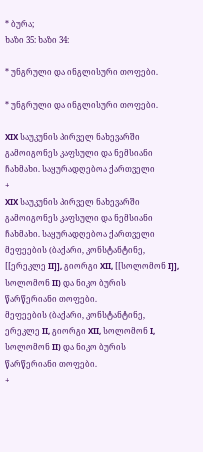* ბურა;
ხაზი 35: ხაზი 34:

* უნგრული და ინგლისური თოფები.

* უნგრული და ინგლისური თოფები.

XIX საუკუნის პირველ ნახევარში გამოიგონეს კაფსული და ნემსიანი ჩახმახი. საყურადღებოა ქართველი
+
XIX საუკუნის პირველ ნახევარში გამოიგონეს კაფსული და ნემსიანი ჩახმახი. საყურადღებოა ქართველი მეფეების (ბაქარი, კონსტანტინე, [[ერეკლე II]], გიორგი XII, [[სოლომონ I]], სოლომონ II) და ნიკო ბურის წარწერიანი თოფები.
მეფეების (ბაქარი, კონსტანტინე, ერეკლე II, გიორგი XII, სოლომონ I, სოლომონ II) და ნიკო ბურის წარწერიანი თოფები.
+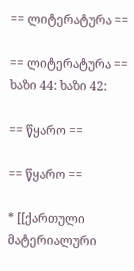== ლიტერატურა ==

== ლიტერატურა ==
ხაზი 44: ხაზი 42:

== წყარო ==

== წყარო ==

* [[ქართული მატერიალური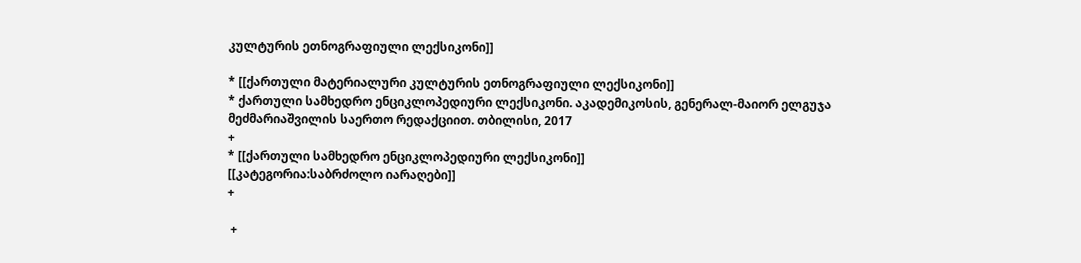კულტურის ეთნოგრაფიული ლექსიკონი]]

* [[ქართული მატერიალური კულტურის ეთნოგრაფიული ლექსიკონი]]
* ქართული სამხედრო ენციკლოპედიური ლექსიკონი. აკადემიკოსის, გენერალ-მაიორ ელგუჯა მეძმარიაშვილის საერთო რედაქციით. თბილისი, 2017
+
* [[ქართული სამხედრო ენციკლოპედიური ლექსიკონი]]
[[კატეგორია:საბრძოლო იარაღები]]
+

 +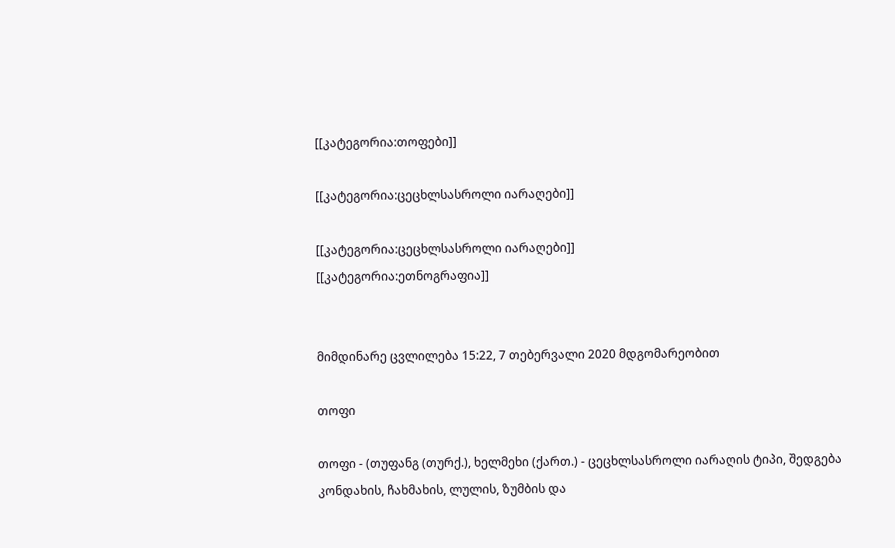[[კატეგორია:თოფები]]

[[კატეგორია:ცეცხლსასროლი იარაღები]]

[[კატეგორია:ცეცხლსასროლი იარაღები]]
[[კატეგორია:ეთნოგრაფია]]


მიმდინარე ცვლილება 15:22, 7 თებერვალი 2020 მდგომარეობით

თოფი

თოფი - (თუფანგ (თურქ.), ხელმეხი (ქართ.) - ცეცხლსასროლი იარაღის ტიპი, შედგება კონდახის, ჩახმახის, ლულის, ზუმბის და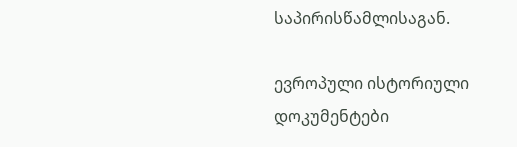საპირისწამლისაგან.

ევროპული ისტორიული დოკუმენტები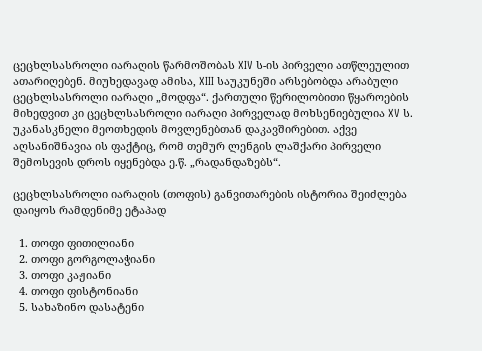ცეცხლსასროლი იარაღის წარმოშობას XIV ს-ის პირველი ათწლეულით ათარიღებენ. მიუხედავად ამისა, XIII საუკუნეში არსებობდა არაბული ცეცხლსასროლი იარაღი „მოდფა“. ქართული წერილობითი წყაროების მიხედვით კი ცეცხლსასროლი იარაღი პირველად მოხსენიებულია XV ს. უკანასკნელი მეოთხედის მოვლენებთან დაკავშირებით. აქვე აღსანიშნავია ის ფაქტიც, რომ თემურ ლენგის ლაშქარი პირველი შემოსევის დროს იყენებდა ე.წ. „რადანდაზებს“.

ცეცხლსასროლი იარაღის (თოფის) განვითარების ისტორია შეიძლება დაიყოს რამდენიმე ეტაპად

  1. თოფი ფითილიანი
  2. თოფი გორგოლაჭიანი
  3. თოფი კაჟიანი
  4. თოფი ფისტონიანი
  5. სახაზინო დასატენი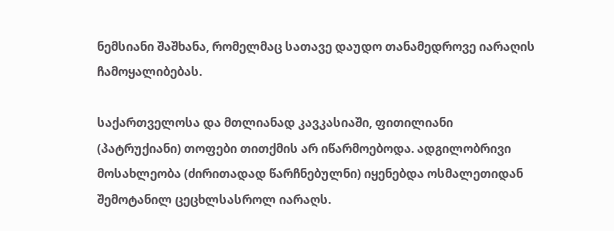ნემსიანი შაშხანა, რომელმაც სათავე დაუდო თანამედროვე იარაღის ჩამოყალიბებას.

საქართველოსა და მთლიანად კავკასიაში, ფითილიანი (პატრუქიანი) თოფები თითქმის არ იწარმოებოდა. ადგილობრივი მოსახლეობა (ძირითადად წარჩნებულნი) იყენებდა ოსმალეთიდან შემოტანილ ცეცხლსასროლ იარაღს.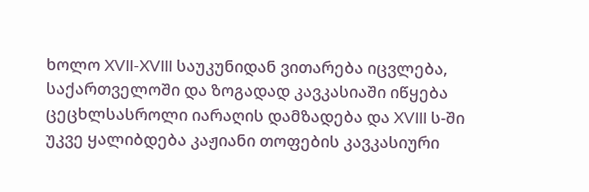ხოლო XVII-XVIII საუკუნიდან ვითარება იცვლება, საქართველოში და ზოგადად კავკასიაში იწყება ცეცხლსასროლი იარაღის დამზადება და XVIII ს-ში უკვე ყალიბდება კაჟიანი თოფების კავკასიური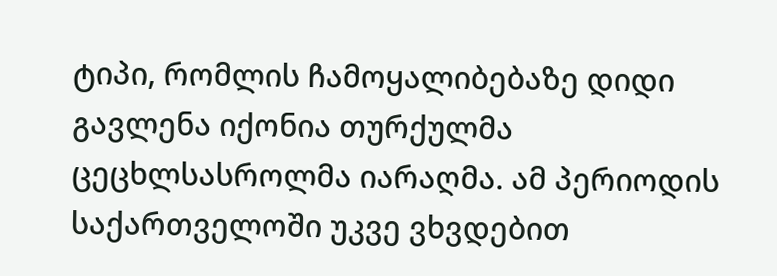ტიპი, რომლის ჩამოყალიბებაზე დიდი გავლენა იქონია თურქულმა ცეცხლსასროლმა იარაღმა. ამ პერიოდის საქართველოში უკვე ვხვდებით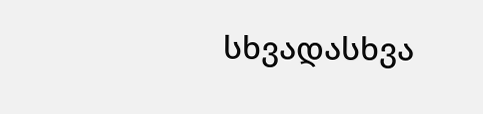სხვადასხვა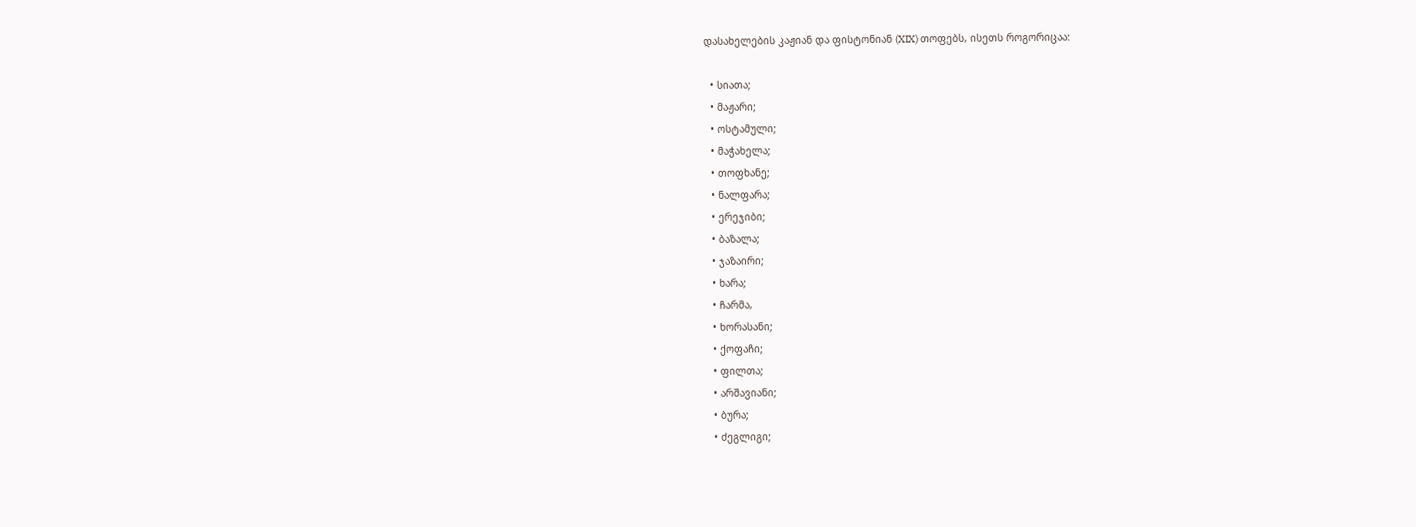დასახელების კაჟიან და ფისტონიან (XIX) თოფებს, ისეთს როგორიცაა:

  • სიათა;
  • მაჟარი;
  • ოსტამული;
  • მაჭახელა;
  • თოფხანე;
  • ნალფარა;
  • ერეჯიბი;
  • ბაზალა;
  • ჯაზაირი;
  • ხარა;
  • ჩარმა,
  • ხორასანი;
  • ქოფაჩი;
  • ფილთა;
  • არშავიანი;
  • ბურა;
  • ძეგლიგი;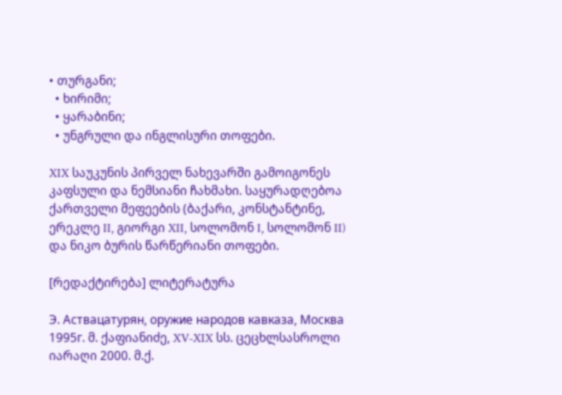• თურგანი;
  • ხირიმი;
  • ყარაბინი;
  • უნგრული და ინგლისური თოფები.

XIX საუკუნის პირველ ნახევარში გამოიგონეს კაფსული და ნემსიანი ჩახმახი. საყურადღებოა ქართველი მეფეების (ბაქარი, კონსტანტინე, ერეკლე II, გიორგი XII, სოლომონ I, სოლომონ II) და ნიკო ბურის წარწერიანი თოფები.

[რედაქტირება] ლიტერატურა

Э. Аствацатурян, оружие народов кавказа, Москва 1995г. მ. ქაფიანიძე, XV-XIX სს. ცეცხლსასროლი იარაღი 2000. მ.ქ.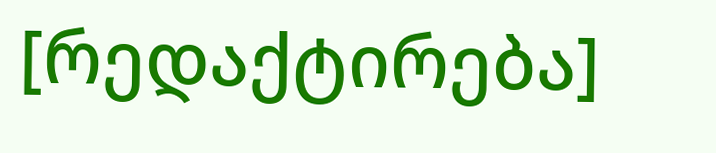[რედაქტირება]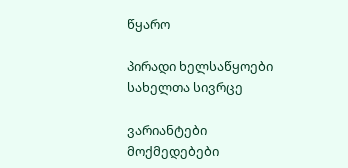წყარო

პირადი ხელსაწყოები
სახელთა სივრცე

ვარიანტები
მოქმედებები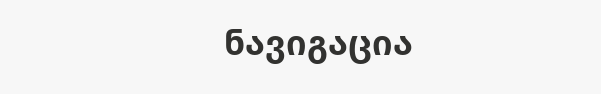ნავიგაცია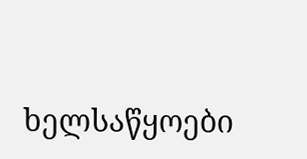ხელსაწყოები